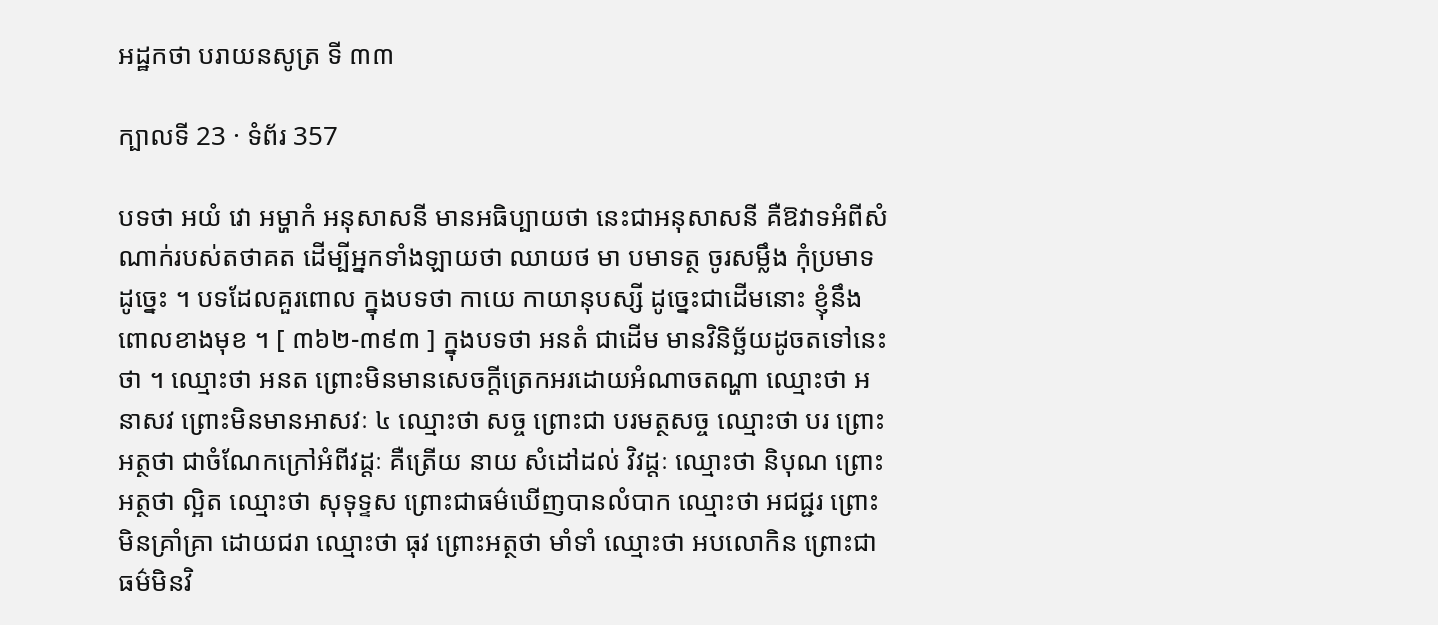អដ្ឋកថា បរាយនសូត្រ ទី ៣៣

ក្បាលទី 23 · ទំព័រ 357

បទថា អយំ វោ អម្ហាកំ អនុសាសនី មានអធិប្បាយថា នេះជាអនុសាសនី គឺឱវាទអំពីសំណាក់របស់តថាគត ដើម្បីអ្នកទាំងឡាយថា ឈាយថ មា បមាទត្ថ ចូរសម្លឹង កុំប្រមាទ ដូច្នេះ ។ បទដែលគួរពោល ក្នុងបទថា កាយេ កាយានុបស្សី ដូច្នេះជាដើមនោះ ខ្ញុំនឹងពោលខាងមុខ ។ [ ៣៦២-៣៩៣ ] ក្នុងបទថា អនតំ ជាដើម មានវិនិច្ឆ័យដូចតទៅនេះ ថា ។ ឈ្មោះថា អនត ព្រោះមិនមានសេចក្តីត្រេកអរដោយអំណាចតណ្ហា ឈ្មោះថា អនាសវ ព្រោះមិនមានអាសវៈ ៤ ឈ្មោះថា សច្ច ព្រោះជា បរមត្ថសច្ច ឈ្មោះថា បរ ព្រោះអត្ថថា ជាចំណែកក្រៅអំពីវដ្តៈ គឺត្រើយ នាយ សំដៅដល់ វិវដ្តៈ ឈ្មោះថា និបុណ ព្រោះអត្ថថា ល្អិត ឈ្មោះថា សុទុទ្ទស ព្រោះជាធម៌ឃើញបានលំបាក ឈ្មោះថា អជជ្ជរ ព្រោះមិនគ្រាំគ្រា ដោយជរា ឈ្មោះថា ធុវ ព្រោះអត្ថថា មាំទាំ ឈ្មោះថា អបលោកិន ព្រោះជាធម៌មិនវិ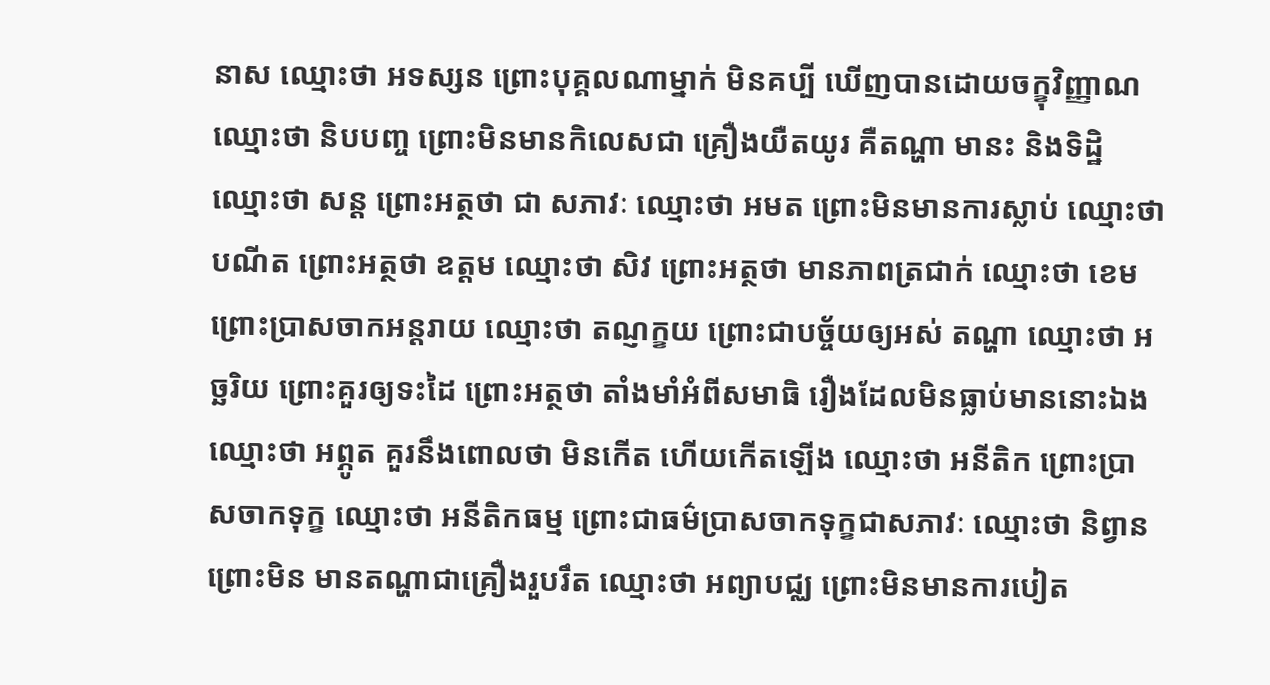នាស ឈ្មោះថា អទស្សន ព្រោះបុគ្គលណាម្នាក់ មិនគប្បី ឃើញបានដោយចក្ខុវិញ្ញាណ ឈ្មោះថា និបបញ្ច ព្រោះមិនមានកិលេសជា គ្រឿងយឺតយូរ គឺតណ្ហា មានះ និងទិដ្ឋិ ឈ្មោះថា សន្ត ព្រោះអត្ថថា ជា សភាវៈ ឈ្មោះថា អមត ព្រោះមិនមានការស្លាប់ ឈ្មោះថា បណីត ព្រោះអត្ថថា ឧត្តម ឈ្មោះថា សិវ ព្រោះអត្ថថា មានភាពត្រជាក់ ឈ្មោះថា ខេម ព្រោះប្រាសចាកអន្តរាយ ឈ្មោះថា តណ្ញក្ខយ ព្រោះជាបច្ច័យឲ្យអស់ តណ្ហា ឈ្មោះថា អច្ឆរិយ ព្រោះគួរឲ្យទះដៃ ព្រោះអត្ថថា តាំងមាំអំពីសមាធិ រឿងដែលមិនធ្លាប់មាននោះឯង ឈ្មោះថា អព្ភូត គួរនឹងពោលថា មិនកើត ហើយកើតឡើង ឈ្មោះថា អនីតិក ព្រោះប្រាសចាកទុក្ខ ឈ្មោះថា អនីតិកធម្ម ព្រោះជាធម៌ប្រាសចាកទុក្ខជាសភាវៈ ឈ្មោះថា និព្វាន ព្រោះមិន មានតណ្ហាជាគ្រឿងរួបរឹត ឈ្មោះថា អព្យាបជ្ឈ ព្រោះមិនមានការបៀត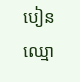បៀន ឈ្មោ